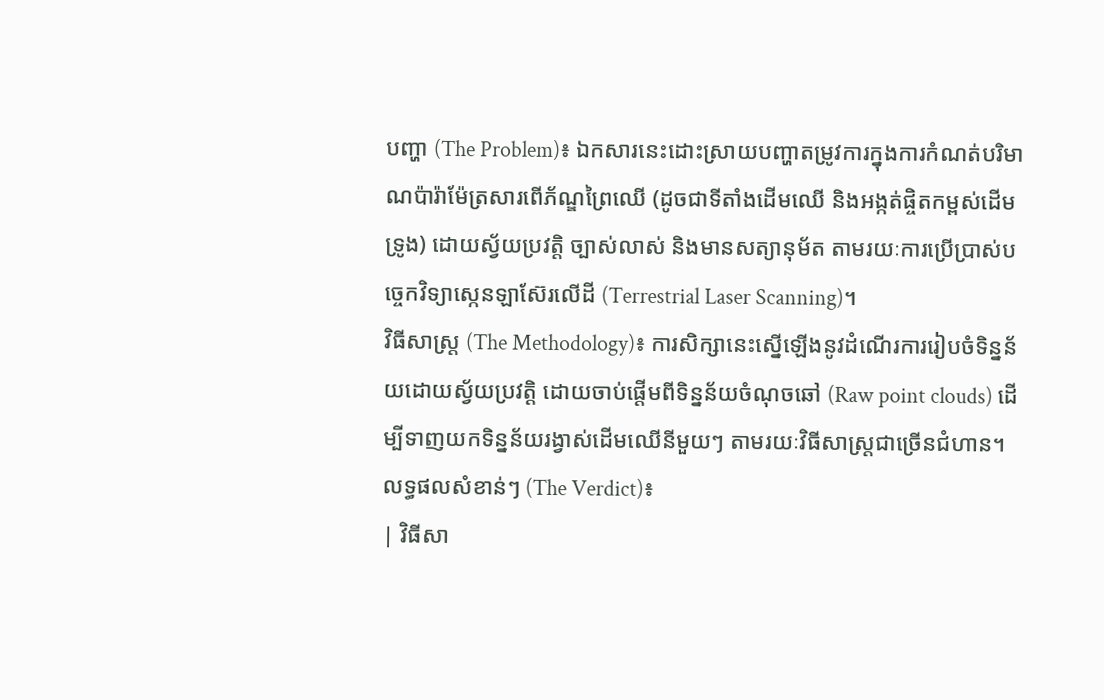បញ្ហា (The Problem)៖ ឯកសារនេះដោះស្រាយបញ្ហាតម្រូវការក្នុងការកំណត់បរិមាណប៉ារ៉ាម៉ែត្រសារពើភ័ណ្ឌព្រៃឈើ (ដូចជាទីតាំងដើមឈើ និងអង្កត់ផ្ចិតកម្ពស់ដើមទ្រូង) ដោយស្វ័យប្រវត្តិ ច្បាស់លាស់ និងមានសត្យានុម័ត តាមរយៈការប្រើប្រាស់បច្ចេកវិទ្យាស្កេនឡាស៊ែរលើដី (Terrestrial Laser Scanning)។
វិធីសាស្ត្រ (The Methodology)៖ ការសិក្សានេះស្នើឡើងនូវដំណើរការរៀបចំទិន្នន័យដោយស្វ័យប្រវត្តិ ដោយចាប់ផ្តើមពីទិន្នន័យចំណុចឆៅ (Raw point clouds) ដើម្បីទាញយកទិន្នន័យរង្វាស់ដើមឈើនីមួយៗ តាមរយៈវិធីសាស្ត្រជាច្រើនជំហាន។
លទ្ធផលសំខាន់ៗ (The Verdict)៖
| វិធីសា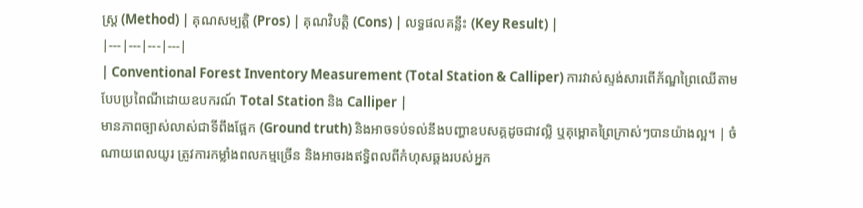ស្ត្រ (Method) | គុណសម្បត្តិ (Pros) | គុណវិបត្តិ (Cons) | លទ្ធផលគន្លឹះ (Key Result) |
|---|---|---|---|
| Conventional Forest Inventory Measurement (Total Station & Calliper) ការវាស់ស្ទង់សារពើភ័ណ្ឌព្រៃឈើតាមបែបប្រពៃណីដោយឧបករណ៍ Total Station និង Calliper |
មានភាពច្បាស់លាស់ជាទីពឹងផ្អែក (Ground truth) និងអាចទប់ទល់នឹងបញ្ហាឧបសគ្គដូចជាវល្លិ ឬគុម្ពោតព្រៃក្រាស់ៗបានយ៉ាងល្អ។ | ចំណាយពេលយូរ ត្រូវការកម្លាំងពលកម្មច្រើន និងអាចរងឥទ្ធិពលពីកំហុសឆ្គងរបស់អ្នក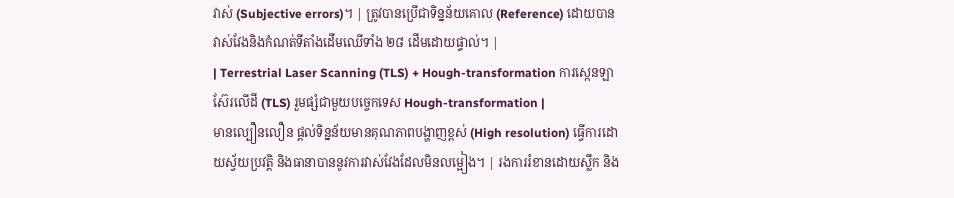វាស់ (Subjective errors)។ | ត្រូវបានប្រើជាទិន្នន័យគោល (Reference) ដោយបានវាស់វែងនិងកំណត់ទីតាំងដើមឈើទាំង ២៨ ដើមដោយផ្ទាល់។ |
| Terrestrial Laser Scanning (TLS) + Hough-transformation ការស្កេនឡាស៊ែរលើដី (TLS) រួមផ្សំជាមួយបច្ចេកទេស Hough-transformation |
មានល្បឿនលឿន ផ្តល់ទិន្នន័យមានគុណភាពបង្ហាញខ្ពស់ (High resolution) ធ្វើការដោយស្វ័យប្រវត្តិ និងធានាបាននូវការវាស់វែងដែលមិនលម្អៀង។ | រងការរំខានដោយស្លឹក និង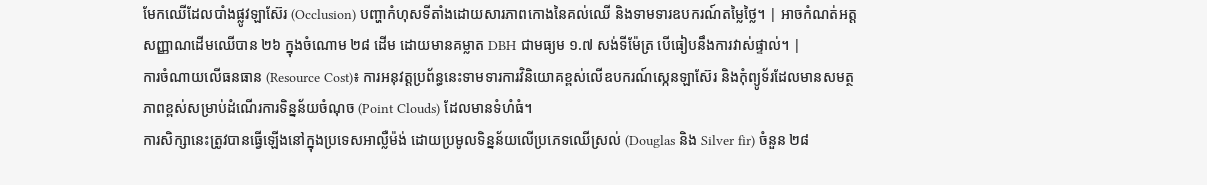មែកឈើដែលបាំងផ្លូវឡាស៊ែរ (Occlusion) បញ្ហាកំហុសទីតាំងដោយសារភាពកោងនៃគល់ឈើ និងទាមទារឧបករណ៍តម្លៃថ្លៃ។ | អាចកំណត់អត្តសញ្ញាណដើមឈើបាន ២៦ ក្នុងចំណោម ២៨ ដើម ដោយមានគម្លាត DBH ជាមធ្យម ១.៧ សង់ទីម៉ែត្រ បើធៀបនឹងការវាស់ផ្ទាល់។ |
ការចំណាយលើធនធាន (Resource Cost)៖ ការអនុវត្តប្រព័ន្ធនេះទាមទារការវិនិយោគខ្ពស់លើឧបករណ៍ស្កេនឡាស៊ែរ និងកុំព្យូទ័រដែលមានសមត្ថភាពខ្ពស់សម្រាប់ដំណើរការទិន្នន័យចំណុច (Point Clouds) ដែលមានទំហំធំ។
ការសិក្សានេះត្រូវបានធ្វើឡើងនៅក្នុងប្រទេសអាល្លឺម៉ង់ ដោយប្រមូលទិន្នន័យលើប្រភេទឈើស្រល់ (Douglas និង Silver fir) ចំនួន ២៨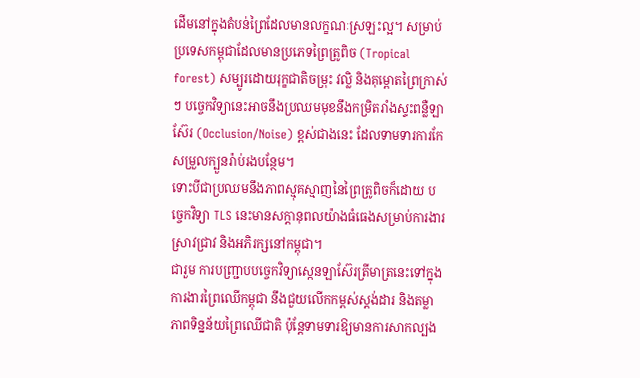ដើមនៅក្នុងតំបន់ព្រៃដែលមានលក្ខណៈស្រឡះល្អ។ សម្រាប់ប្រទេសកម្ពុជាដែលមានប្រភេទព្រៃត្រូពិច (Tropical forest) សម្បូរដោយរុក្ខជាតិចម្រុះ វល្លិ និងគុម្ពោតព្រៃក្រាស់ៗ បច្ចេកវិទ្យានេះអាចនឹងប្រឈមមុខនឹងកម្រិតរាំងស្ទះពន្លឺឡាស៊ែរ (Occlusion/Noise) ខ្ពស់ជាងនេះ ដែលទាមទារការកែសម្រួលក្បួនរ៉ាប់រងបន្ថែម។
ទោះបីជាប្រឈមនឹងភាពស្មុគស្មាញនៃព្រៃត្រូពិចក៏ដោយ បច្ចេកវិទ្យា TLS នេះមានសក្តានុពលយ៉ាងធំធេងសម្រាប់ការងារស្រាវជ្រាវ និងអភិរក្សនៅកម្ពុជា។
ជារួម ការបញ្ជ្រាបបច្ចេកវិទ្យាស្កេនឡាស៊ែរត្រីមាត្រនេះទៅក្នុងការងារព្រៃឈើកម្ពុជា នឹងជួយលើកកម្ពស់ស្តង់ដារ និងតម្លាភាពទិន្នន័យព្រៃឈើជាតិ ប៉ុន្តែទាមទារឱ្យមានការសាកល្បង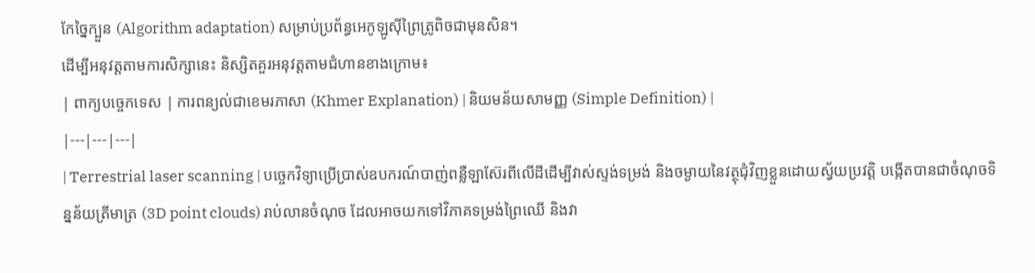កែច្នៃក្បួន (Algorithm adaptation) សម្រាប់ប្រព័ន្ធអេកូឡូស៊ីព្រៃត្រូពិចជាមុនសិន។
ដើម្បីអនុវត្តតាមការសិក្សានេះ និស្សិតគួរអនុវត្តតាមជំហានខាងក្រោម៖
| ពាក្យបច្ចេកទេស | ការពន្យល់ជាខេមរភាសា (Khmer Explanation) | និយមន័យសាមញ្ញ (Simple Definition) |
|---|---|---|
| Terrestrial laser scanning | បច្ចេកវិទ្យាប្រើប្រាស់ឧបករណ៍បាញ់ពន្លឺឡាស៊ែរពីលើដីដើម្បីវាស់ស្ទង់ទម្រង់ និងចម្ងាយនៃវត្ថុជុំវិញខ្លួនដោយស្វ័យប្រវត្តិ បង្កើតបានជាចំណុចទិន្នន័យត្រីមាត្រ (3D point clouds) រាប់លានចំណុច ដែលអាចយកទៅវិភាគទម្រង់ព្រៃឈើ និងវា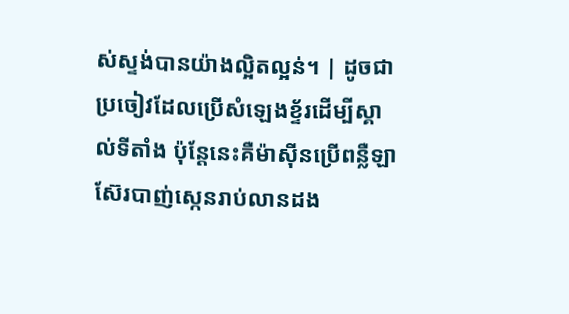ស់ស្ទង់បានយ៉ាងល្អិតល្អន់។ | ដូចជាប្រចៀវដែលប្រើសំឡេងខ្ទ័រដើម្បីស្គាល់ទីតាំង ប៉ុន្តែនេះគឺម៉ាស៊ីនប្រើពន្លឺឡាស៊ែរបាញ់ស្កេនរាប់លានដង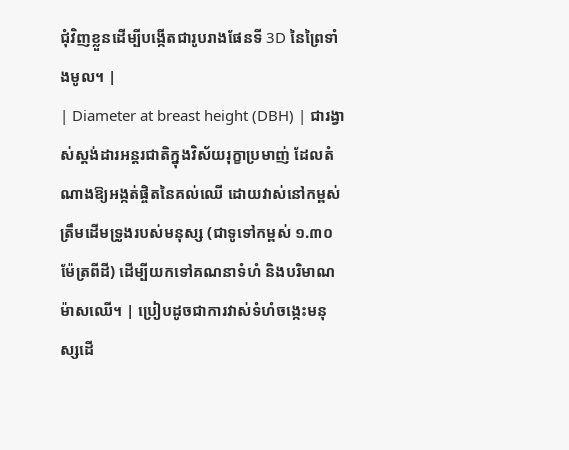ជុំវិញខ្លួនដើម្បីបង្កើតជារូបរាងផែនទី 3D នៃព្រៃទាំងមូល។ |
| Diameter at breast height (DBH) | ជារង្វាស់ស្តង់ដារអន្តរជាតិក្នុងវិស័យរុក្ខាប្រមាញ់ ដែលតំណាងឱ្យអង្កត់ផ្ចិតនៃគល់ឈើ ដោយវាស់នៅកម្ពស់ត្រឹមដើមទ្រូងរបស់មនុស្ស (ជាទូទៅកម្ពស់ ១.៣០ ម៉ែត្រពីដី) ដើម្បីយកទៅគណនាទំហំ និងបរិមាណម៉ាសឈើ។ | ប្រៀបដូចជាការវាស់ទំហំចង្កេះមនុស្សដើ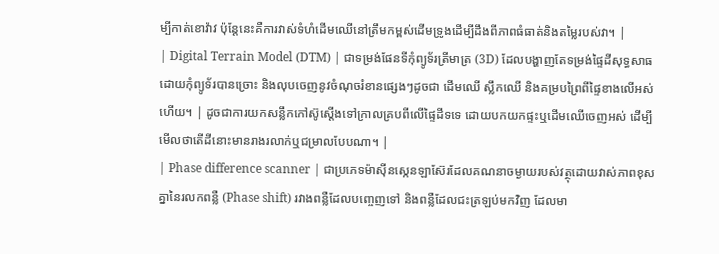ម្បីកាត់ខោវ៉ាវ ប៉ុន្តែនេះគឺការវាស់ទំហំដើមឈើនៅត្រឹមកម្ពស់ដើមទ្រូងដើម្បីដឹងពីភាពធំធាត់និងតម្លៃរបស់វា។ |
| Digital Terrain Model (DTM) | ជាទម្រង់ផែនទីកុំព្យូទ័រត្រីមាត្រ (3D) ដែលបង្ហាញតែទម្រង់ផ្ទៃដីសុទ្ធសាធ ដោយកុំព្យូទ័របានច្រោះ និងលុបចេញនូវចំណុចរំខានផ្សេងៗដូចជា ដើមឈើ ស្លឹកឈើ និងគម្របព្រៃពីផ្ទៃខាងលើអស់ហើយ។ | ដូចជាការយកសន្លឹកកៅស៊ូស្តើងទៅក្រាលគ្របពីលើផ្ទៃដីទទេ ដោយបកយកផ្ទះឬដើមឈើចេញអស់ ដើម្បីមើលថាតើដីនោះមានរាងរលាក់ឬជម្រាលបែបណា។ |
| Phase difference scanner | ជាប្រភេទម៉ាស៊ីនស្កេនឡាស៊ែរដែលគណនាចម្ងាយរបស់វត្ថុដោយវាស់ភាពខុសគ្នានៃរលកពន្លឺ (Phase shift) រវាងពន្លឺដែលបញ្ចេញទៅ និងពន្លឺដែលជះត្រឡប់មកវិញ ដែលមា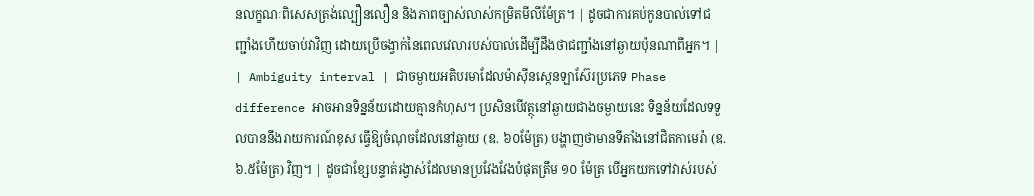នលក្ខណៈពិសេសត្រង់ល្បឿនលឿន និងភាពច្បាស់លាស់កម្រិតមីលីម៉ែត្រ។ | ដូចជាការគប់កូនបាល់ទៅជញ្ជាំងហើយចាប់វាវិញ ដោយប្រើចង្វាក់នៃពេលវេលារបស់បាល់ដើម្បីដឹងថាជញ្ជាំងនៅឆ្ងាយប៉ុនណាពីអ្នក។ |
| Ambiguity interval | ជាចម្ងាយអតិបរមាដែលម៉ាស៊ីនស្កេនឡាស៊ែរប្រភេទ Phase difference អាចអានទិន្នន័យដោយគ្មានកំហុស។ ប្រសិនបើវត្ថុនៅឆ្ងាយជាងចម្ងាយនេះ ទិន្នន័យដែលទទួលបាននឹងរាយការណ៍ខុស ធ្វើឱ្យចំណុចដែលនៅឆ្ងាយ (ឧ. ៦០ម៉ែត្រ) បង្ហាញថាមានទីតាំងនៅជិតកាមេរ៉ា (ឧ. ៦.៥ម៉ែត្រ) វិញ។ | ដូចជាខ្សែបន្ទាត់រង្វាស់ដែលមានប្រវែងវែងបំផុតត្រឹម ១០ ម៉ែត្រ បើអ្នកយកទៅវាស់របស់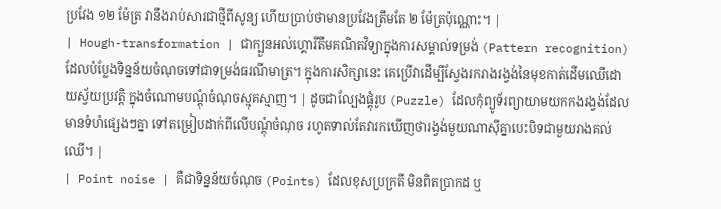ប្រវែង ១២ ម៉ែត្រ វានឹងរាប់សារជាថ្មីពីសូន្យ ហើយប្រាប់ថាមានប្រវែងត្រឹមតែ ២ ម៉ែត្រប៉ុណ្ណោះ។ |
| Hough-transformation | ជាក្បួនអល់ហ្គោរីតឹមគណិតវិទ្យាក្នុងការសម្គាល់ទម្រង់ (Pattern recognition) ដែលបំប្លែងទិន្នន័យចំណុចទៅជាទម្រង់ធរណីមាត្រ។ ក្នុងការសិក្សានេះ គេប្រើវាដើម្បីស្វែងរករាងរង្វង់នៃមុខកាត់ដើមឈើដោយស្វ័យប្រវត្តិ ក្នុងចំណោមបណ្តុំចំណុចស្មុគស្មាញ។ | ដូចជាល្បែងផ្គុំរូប (Puzzle) ដែលកុំព្យូទ័រព្យាយាមយកកងរង្វង់ដែលមានទំហំផ្សេងៗគ្នា ទៅតម្រៀបដាក់ពីលើបណ្តុំចំណុច រហូតទាល់តែវារកឃើញថារង្វង់មួយណាស៊ីគ្នាបេះបិទជាមួយរាងគល់ឈើ។ |
| Point noise | គឺជាទិន្នន័យចំណុច (Points) ដែលខុសប្រក្រតី មិនពិតប្រាកដ ឬ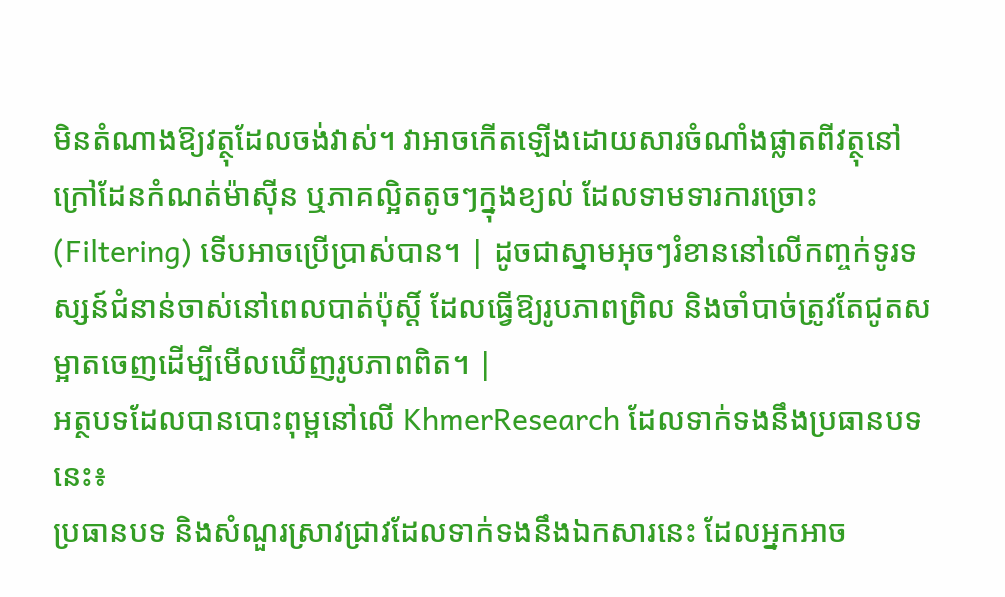មិនតំណាងឱ្យវត្ថុដែលចង់វាស់។ វាអាចកើតឡើងដោយសារចំណាំងផ្លាតពីវត្ថុនៅក្រៅដែនកំណត់ម៉ាស៊ីន ឬភាគល្អិតតូចៗក្នុងខ្យល់ ដែលទាមទារការច្រោះ (Filtering) ទើបអាចប្រើប្រាស់បាន។ | ដូចជាស្នាមអុចៗរំខាននៅលើកញ្ចក់ទូរទស្សន៍ជំនាន់ចាស់នៅពេលបាត់ប៉ុស្តិ៍ ដែលធ្វើឱ្យរូបភាពព្រិល និងចាំបាច់ត្រូវតែជូតសម្អាតចេញដើម្បីមើលឃើញរូបភាពពិត។ |
អត្ថបទដែលបានបោះពុម្ពនៅលើ KhmerResearch ដែលទាក់ទងនឹងប្រធានបទនេះ៖
ប្រធានបទ និងសំណួរស្រាវជ្រាវដែលទាក់ទងនឹងឯកសារនេះ ដែលអ្នកអាច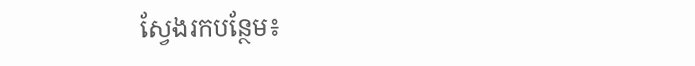ស្វែងរកបន្ថែម៖